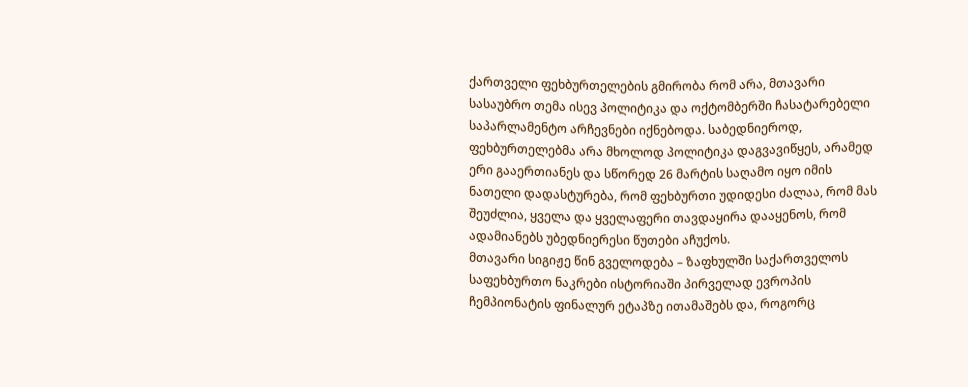ქართველი ფეხბურთელების გმირობა რომ არა, მთავარი სასაუბრო თემა ისევ პოლიტიკა და ოქტომბერში ჩასატარებელი საპარლამენტო არჩევნები იქნებოდა. საბედნიეროდ, ფეხბურთელებმა არა მხოლოდ პოლიტიკა დაგვავიწყეს, არამედ ერი გააერთიანეს და სწორედ 26 მარტის საღამო იყო იმის ნათელი დადასტურება, რომ ფეხბურთი უდიდესი ძალაა, რომ მას შეუძლია, ყველა და ყველაფერი თავდაყირა დააყენოს, რომ ადამიანებს უბედნიერესი წუთები აჩუქოს.
მთავარი სიგიჟე წინ გველოდება – ზაფხულში საქართველოს საფეხბურთო ნაკრები ისტორიაში პირველად ევროპის ჩემპიონატის ფინალურ ეტაპზე ითამაშებს და, როგორც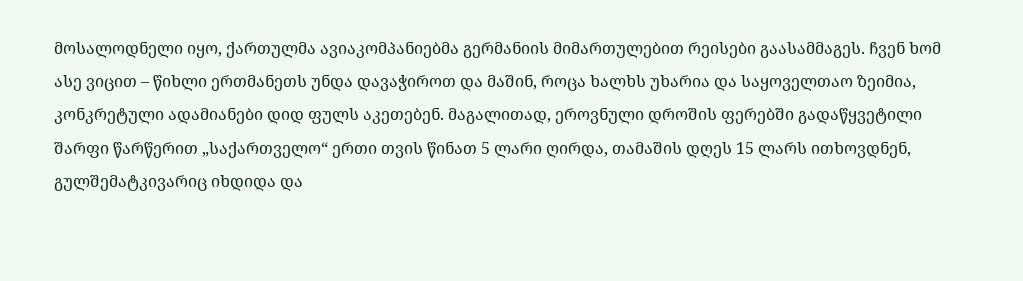მოსალოდნელი იყო, ქართულმა ავიაკომპანიებმა გერმანიის მიმართულებით რეისები გაასამმაგეს. ჩვენ ხომ ასე ვიცით – წიხლი ერთმანეთს უნდა დავაჭიროთ და მაშინ, როცა ხალხს უხარია და საყოველთაო ზეიმია, კონკრეტული ადამიანები დიდ ფულს აკეთებენ. მაგალითად, ეროვნული დროშის ფერებში გადაწყვეტილი შარფი წარწერით „საქართველო“ ერთი თვის წინათ 5 ლარი ღირდა, თამაშის დღეს 15 ლარს ითხოვდნენ, გულშემატკივარიც იხდიდა და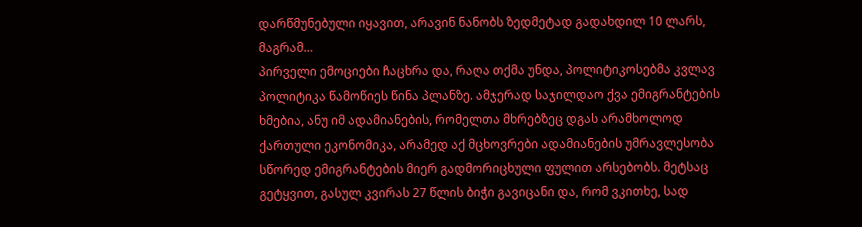დარწმუნებული იყავით, არავინ ნანობს ზედმეტად გადახდილ 10 ლარს, მაგრამ…
პირველი ემოციები ჩაცხრა და, რაღა თქმა უნდა, პოლიტიკოსებმა კვლავ პოლიტიკა წამოწიეს წინა პლანზე. ამჯერად საჯილდაო ქვა ემიგრანტების ხმებია, ანუ იმ ადამიანების, რომელთა მხრებზეც დგას არამხოლოდ ქართული ეკონომიკა, არამედ აქ მცხოვრები ადამიანების უმრავლესობა სწორედ ემიგრანტების მიერ გადმორიცხული ფულით არსებობს. მეტსაც გეტყვით, გასულ კვირას 27 წლის ბიჭი გავიცანი და, რომ ვკითხე, სად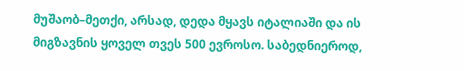მუშაობ–მეთქი, არსად, დედა მყავს იტალიაში და ის მიგზავნის ყოველ თვეს 500 ევროსო. საბედნიეროდ,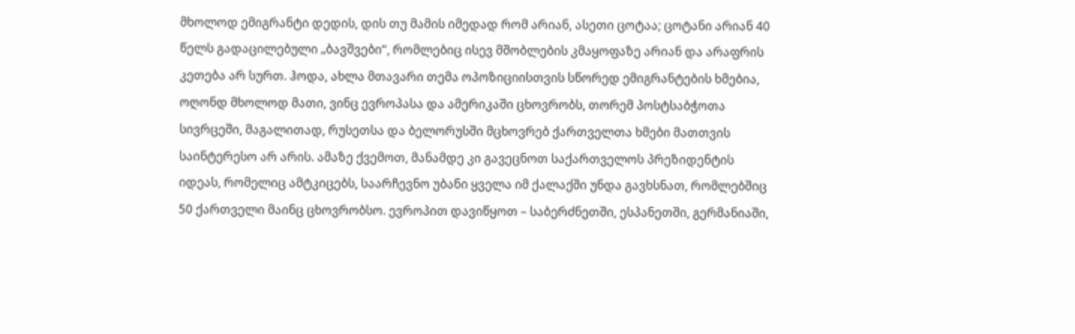მხოლოდ ემიგრანტი დედის, დის თუ მამის იმედად რომ არიან, ასეთი ცოტაა; ცოტანი არიან 40 წელს გადაცილებული „ბავშვები“, რომლებიც ისევ მშობლების კმაყოფაზე არიან და არაფრის კეთება არ სურთ. ჰოდა, ახლა მთავარი თემა ოპოზიციისთვის სწორედ ემიგრანტების ხმებია, ოღონდ მხოლოდ მათი, ვინც ევროპასა და ამერიკაში ცხოვრობს, თორემ პოსტსაბჭოთა სივრცეში, მაგალითად, რუსეთსა და ბელორუსში მცხოვრებ ქართველთა ხმები მათთვის საინტერესო არ არის. ამაზე ქვემოთ, მანამდე კი გავეცნოთ საქართველოს პრეზიდენტის იდეას, რომელიც ამტკიცებს, საარჩევნო უბანი ყველა იმ ქალაქში უნდა გავხსნათ, რომლებშიც 50 ქართველი მაინც ცხოვრობსო. ევროპით დავიწყოთ – საბერძნეთში, ესპანეთში, გერმანიაში,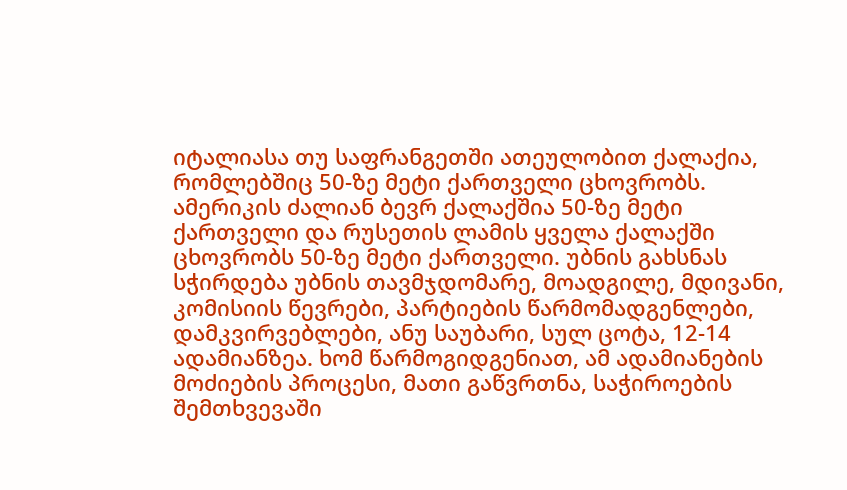იტალიასა თუ საფრანგეთში ათეულობით ქალაქია, რომლებშიც 50-ზე მეტი ქართველი ცხოვრობს. ამერიკის ძალიან ბევრ ქალაქშია 50-ზე მეტი ქართველი და რუსეთის ლამის ყველა ქალაქში ცხოვრობს 50-ზე მეტი ქართველი. უბნის გახსნას სჭირდება უბნის თავმჯდომარე, მოადგილე, მდივანი, კომისიის წევრები, პარტიების წარმომადგენლები, დამკვირვებლები, ანუ საუბარი, სულ ცოტა, 12-14 ადამიანზეა. ხომ წარმოგიდგენიათ, ამ ადამიანების მოძიების პროცესი, მათი გაწვრთნა, საჭიროების შემთხვევაში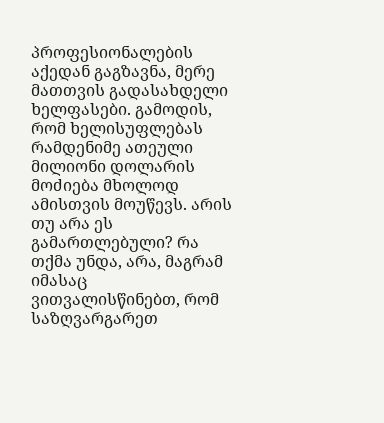პროფესიონალების აქედან გაგზავნა, მერე მათთვის გადასახდელი ხელფასები. გამოდის, რომ ხელისუფლებას რამდენიმე ათეული მილიონი დოლარის მოძიება მხოლოდ ამისთვის მოუწევს. არის თუ არა ეს გამართლებული? რა თქმა უნდა, არა, მაგრამ იმასაც ვითვალისწინებთ, რომ საზღვარგარეთ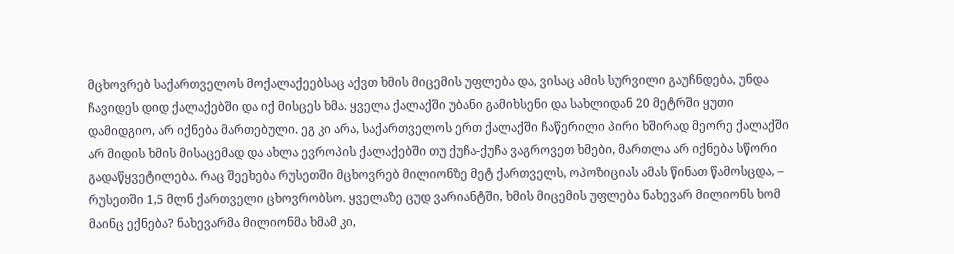მცხოვრებ საქართველოს მოქალაქეებსაც აქვთ ხმის მიცემის უფლება და, ვისაც ამის სურვილი გაუჩნდება, უნდა ჩავიდეს დიდ ქალაქებში და იქ მისცეს ხმა. ყველა ქალაქში უბანი გამიხსენი და სახლიდან 20 მეტრში ყუთი დამიდგიო, არ იქნება მართებული. ეგ კი არა, საქართველოს ერთ ქალაქში ჩაწერილი პირი ხშირად მეორე ქალაქში არ მიდის ხმის მისაცემად და ახლა ევროპის ქალაქებში თუ ქუჩა-ქუჩა ვაგროვეთ ხმები, მართლა არ იქნება სწორი გადაწყვეტილება. რაც შეეხება რუსეთში მცხოვრებ მილიონზე მეტ ქართველს, ოპოზიციას ამას წინათ წამოსცდა, – რუსეთში 1,5 მლნ ქართველი ცხოვრობსო. ყველაზე ცუდ ვარიანტში, ხმის მიცემის უფლება ნახევარ მილიონს ხომ მაინც ექნება? ნახევარმა მილიონმა ხმამ კი,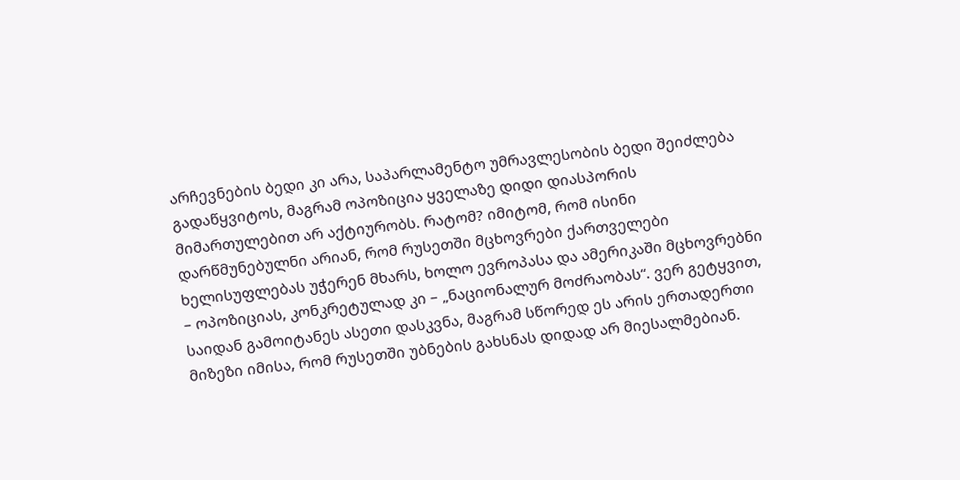არჩევნების ბედი კი არა, საპარლამენტო უმრავლესობის ბედი შეიძლება გადაწყვიტოს, მაგრამ ოპოზიცია ყველაზე დიდი დიასპორის მიმართულებით არ აქტიურობს. რატომ? იმიტომ, რომ ისინი დარწმუნებულნი არიან, რომ რუსეთში მცხოვრები ქართველები ხელისუფლებას უჭერენ მხარს, ხოლო ევროპასა და ამერიკაში მცხოვრებნი – ოპოზიციას, კონკრეტულად კი – „ნაციონალურ მოძრაობას“. ვერ გეტყვით, საიდან გამოიტანეს ასეთი დასკვნა, მაგრამ სწორედ ეს არის ერთადერთი მიზეზი იმისა, რომ რუსეთში უბნების გახსნას დიდად არ მიესალმებიან.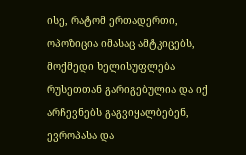ისე, რატომ ერთადერთი, ოპოზიცია იმასაც ამტკიცებს, მოქმედი ხელისუფლება რუსეთთან გარიგებულია და იქ არჩევნებს გაგვიყალბებენ, ევროპასა და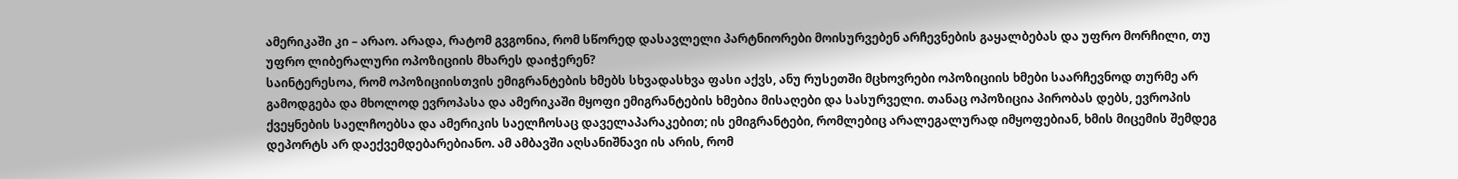ამერიკაში კი – არაო. არადა, რატომ გვგონია, რომ სწორედ დასავლელი პარტნიორები მოისურვებენ არჩევნების გაყალბებას და უფრო მორჩილი, თუ უფრო ლიბერალური ოპოზიციის მხარეს დაიჭერენ?
საინტერესოა, რომ ოპოზიციისთვის ემიგრანტების ხმებს სხვადასხვა ფასი აქვს, ანუ რუსეთში მცხოვრები ოპოზიციის ხმები საარჩევნოდ თურმე არ გამოდგება და მხოლოდ ევროპასა და ამერიკაში მყოფი ემიგრანტების ხმებია მისაღები და სასურველი. თანაც ოპოზიცია პირობას დებს, ევროპის ქვეყნების საელჩოებსა და ამერიკის საელჩოსაც დაველაპარაკებით; ის ემიგრანტები, რომლებიც არალეგალურად იმყოფებიან, ხმის მიცემის შემდეგ დეპორტს არ დაექვემდებარებიანო. ამ ამბავში აღსანიშნავი ის არის, რომ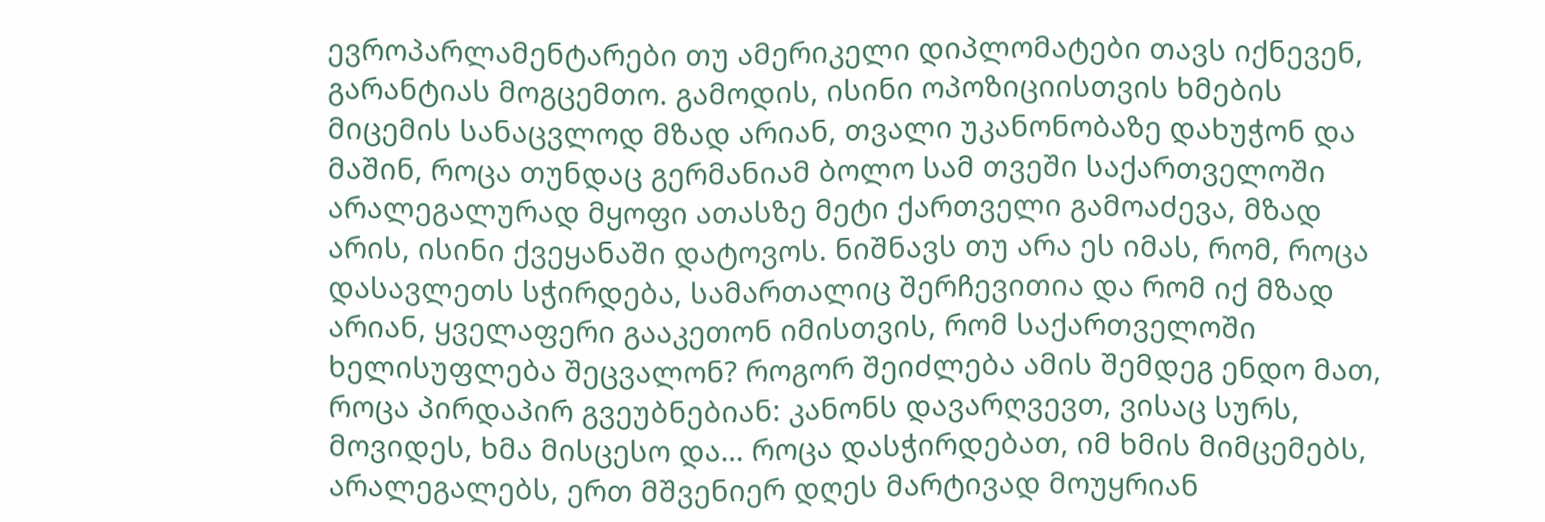ევროპარლამენტარები თუ ამერიკელი დიპლომატები თავს იქნევენ, გარანტიას მოგცემთო. გამოდის, ისინი ოპოზიციისთვის ხმების მიცემის სანაცვლოდ მზად არიან, თვალი უკანონობაზე დახუჭონ და მაშინ, როცა თუნდაც გერმანიამ ბოლო სამ თვეში საქართველოში არალეგალურად მყოფი ათასზე მეტი ქართველი გამოაძევა, მზად არის, ისინი ქვეყანაში დატოვოს. ნიშნავს თუ არა ეს იმას, რომ, როცა დასავლეთს სჭირდება, სამართალიც შერჩევითია და რომ იქ მზად არიან, ყველაფერი გააკეთონ იმისთვის, რომ საქართველოში ხელისუფლება შეცვალონ? როგორ შეიძლება ამის შემდეგ ენდო მათ, როცა პირდაპირ გვეუბნებიან: კანონს დავარღვევთ, ვისაც სურს, მოვიდეს, ხმა მისცესო და… როცა დასჭირდებათ, იმ ხმის მიმცემებს, არალეგალებს, ერთ მშვენიერ დღეს მარტივად მოუყრიან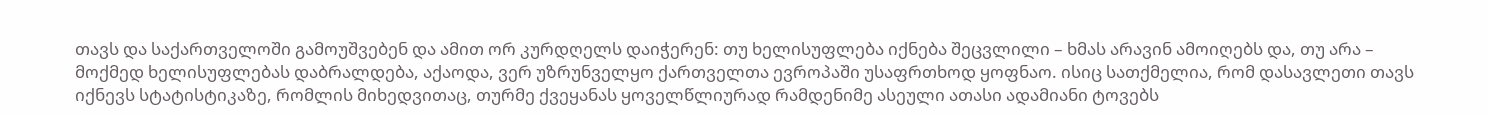თავს და საქართველოში გამოუშვებენ და ამით ორ კურდღელს დაიჭერენ: თუ ხელისუფლება იქნება შეცვლილი – ხმას არავინ ამოიღებს და, თუ არა – მოქმედ ხელისუფლებას დაბრალდება, აქაოდა, ვერ უზრუნველყო ქართველთა ევროპაში უსაფრთხოდ ყოფნაო. ისიც სათქმელია, რომ დასავლეთი თავს იქნევს სტატისტიკაზე, რომლის მიხედვითაც, თურმე ქვეყანას ყოველწლიურად რამდენიმე ასეული ათასი ადამიანი ტოვებს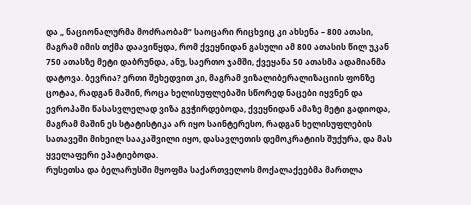და „ ნაციონალურმა მოძრაობამ“ საოცარი რიცხვიც კი ახსენა – 800 ათასი, მაგრამ იმის თქმა დაავიწყდა, რომ ქვეყნიდან გასული ამ 800 ათასის წილ უკან 750 ათასზე მეტი დაბრუნდა, ანუ, საერთო ჯამში, ქვეყანა 50 ათასმა ადამიანმა დატოვა. ბევრია? ერთი შეხედვით კი, მაგრამ ვიზალიბერალიზაციის ფონზე ცოტაა, რადგან მაშინ, როცა ხელისუფლებაში სწორედ ნაცები იყვნენ და ევროპაში წასასვლელად ვიზა გვჭირდებოდა, ქვეყნიდან ამაზე მეტი გადიოდა, მაგრამ მაშინ ეს სტატისტიკა არ იყო საინტერესო, რადგან ხელისუფლების სათავეში მიხეილ სააკაშვილი იყო, დასავლეთის დემოკრატიის შუქურა, და მას ყველაფერი ეპატიებოდა.
რუსეთსა და ბელარუსში მყოფმა საქართველოს მოქალაქეებმა მართლა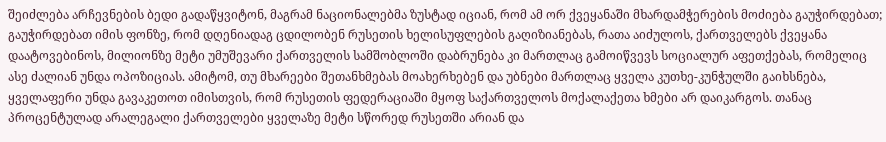შეიძლება არჩევნების ბედი გადაწყვიტონ, მაგრამ ნაციონალებმა ზუსტად იციან, რომ ამ ორ ქვეყანაში მხარდამჭერების მოძიება გაუჭირდებათ; გაუჭირდებათ იმის ფონზე, რომ დღენიადაგ ცდილობენ რუსეთის ხელისუფლების გაღიზიანებას, რათა აიძულოს, ქართველებს ქვეყანა დაატოვებინოს, მილიონზე მეტი უმუშევარი ქართველის სამშობლოში დაბრუნება კი მართლაც გამოიწვევს სოციალურ აფეთქებას, რომელიც ასე ძალიან უნდა ოპოზიციას. ამიტომ, თუ მხარეები შეთანხმებას მოახერხებენ და უბნები მართლაც ყველა კუთხე-კუნჭულში გაიხსნება, ყველაფერი უნდა გავაკეთოთ იმისთვის, რომ რუსეთის ფედერაციაში მყოფ საქართველოს მოქალაქეთა ხმები არ დაიკარგოს. თანაც პროცენტულად არალეგალი ქართველები ყველაზე მეტი სწორედ რუსეთში არიან და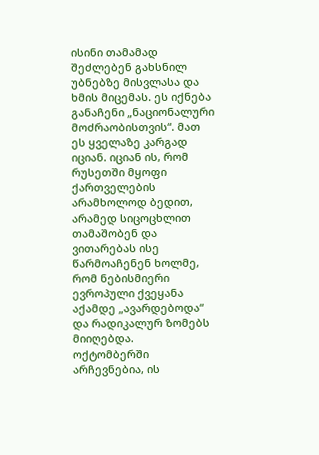ისინი თამამად შეძლებენ გახსნილ უბნებზე მისვლასა და ხმის მიცემას. ეს იქნება განაჩენი „ნაციონალური მოძრაობისთვის“. მათ ეს ყველაზე კარგად იციან. იციან ის, რომ რუსეთში მყოფი ქართველების არამხოლოდ ბედით, არამედ სიცოცხლით თამაშობენ და ვითარებას ისე წარმოაჩენენ ხოლმე, რომ ნებისმიერი ევროპული ქვეყანა აქამდე „ავარდებოდა“ და რადიკალურ ზომებს მიიღებდა.
ოქტომბერში არჩევნებია, ის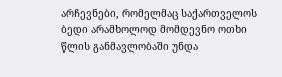არჩევნები, რომელმაც საქართველოს ბედი არამხოლოდ მომდევნო ოთხი წლის განმავლობაში უნდა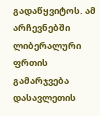გადაწყვიტოს. ამ არჩევნებში ლიბერალური ფრთის გამარჯვება დასავლეთის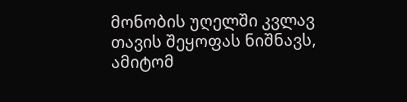მონობის უღელში კვლავ თავის შეყოფას ნიშნავს, ამიტომ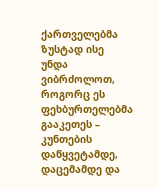ქართველებმა ზუსტად ისე უნდა ვიბრძოლოთ, როგორც ეს ფეხბურთელებმა გააკეთეს – კუნთების დაწყვეტამდე, დაცემამდე და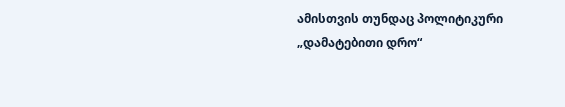ამისთვის თუნდაც პოლიტიკური „დამატებითი დრო“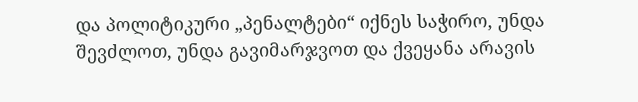და პოლიტიკური „პენალტები“ იქნეს საჭირო, უნდა შევძლოთ, უნდა გავიმარჯვოთ და ქვეყანა არავის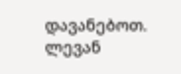დავანებოთ.
ლევან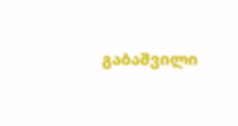გაბაშვილი